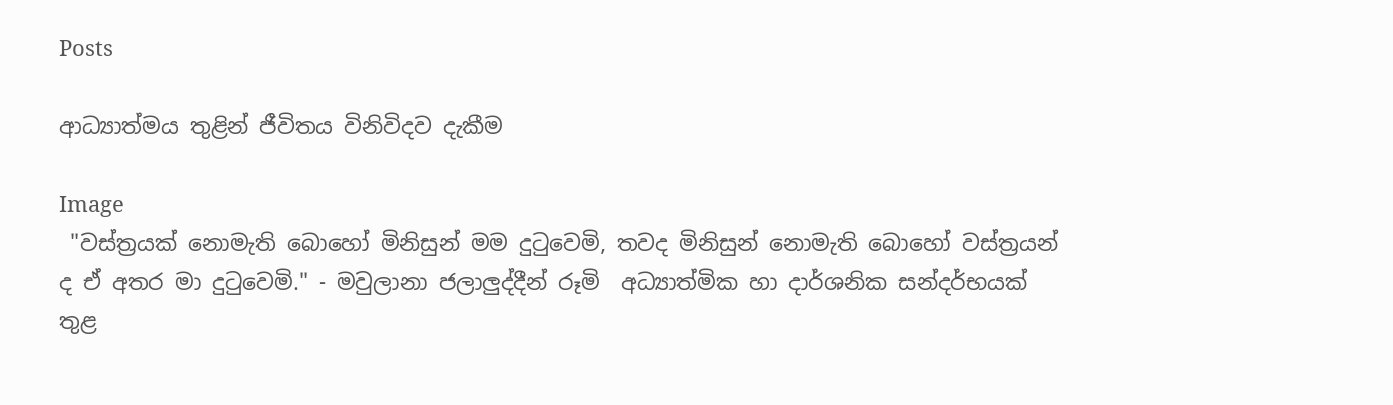Posts

ආධ්‍යාත්මය තුළින් ජීවිතය විනිවිදව දැකීම

Image
 "වස්ත්‍රයක් නොමැති බොහෝ මිනිසුන් මම දුටුවෙමි, තවද මිනිසුන් නොමැති බොහෝ වස්ත්‍රයන් ද ඒ අතර මා දුටුවෙමි." - මවුලානා ජලාලුද්දීන් රූමි  අධ්‍යාත්මික හා දාර්ශනික සන්දර්භයක් තුළ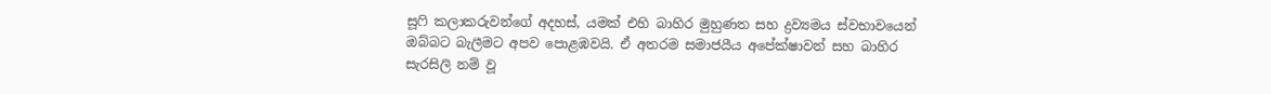සූෆි කලාකරුවන්ගේ අදහස්, යමක් එහි බාහිර මුහුණත සහ ද්‍රව්‍යමය ස්වභාවයෙන් ඔබ්බට බැලීමට අපව පොළඹවයි. ඒ අතරම සමාජයීය අපේක්ෂාවන් සහ බාහිර සැරසිලි නම් වූ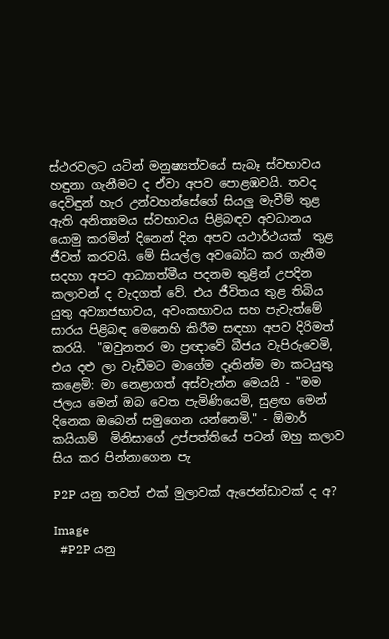ස්ථරවලට යටින් මනුෂ්‍යත්වයේ සැබෑ ස්වභාවය හඳුනා ගැනීමට ද ඒවා අපව පොළඹවයි. තවද දෙවිඳුන් හැර උන්වහන්සේගේ සියලු මැවීම් තුළ ඇති අනිත්‍යමය ස්වභාවය පිළිබඳව අවධානය යොමු කරමින් දිනෙන් දින අපව යථාර්ථයක්  තුළ ජීවත් කරවයි. මේ සියල්ල අවබෝධ කර ගැනීම සදහා අපට ආධ්‍යාත්මීය පදනම තුළින් උපදින කලාවන් ද වැදගත් වේ. එය ජීවිතය තුළ තිබිය යුතු අව්‍යාජභාවය, අවංකභාවය සහ පැවැත්මේ සාරය පිළිබඳ මෙනෙහි කිරීම සඳහා අපව දිරිමත් කරයි.  "ඔවුනතර මා ප්‍රඥාවේ බීජය වැපිරුවෙමි, එය දළු ලා වැඩීමට මාගේම දෑතින්ම මා කටයුතු කළෙමි: මා නෙළාගත් අස්වැන්න මෙයයි - "මම ජලය මෙන් ඔබ වෙත පැමිණියෙමි, සුළඟ මෙන් දිනෙක ඔබෙන් සමුගෙන යන්නෙමි." - ඕමාර් කයියාම්  මිනිසාගේ උප්පත්තියේ පටන් ඔහු කලාව සිය කර පින්නාගෙන පැ

P2P යනු තවත් එක් මුලාවක් ඇජෙන්ඩාවක් ද අ?

Image
  #P2P යනු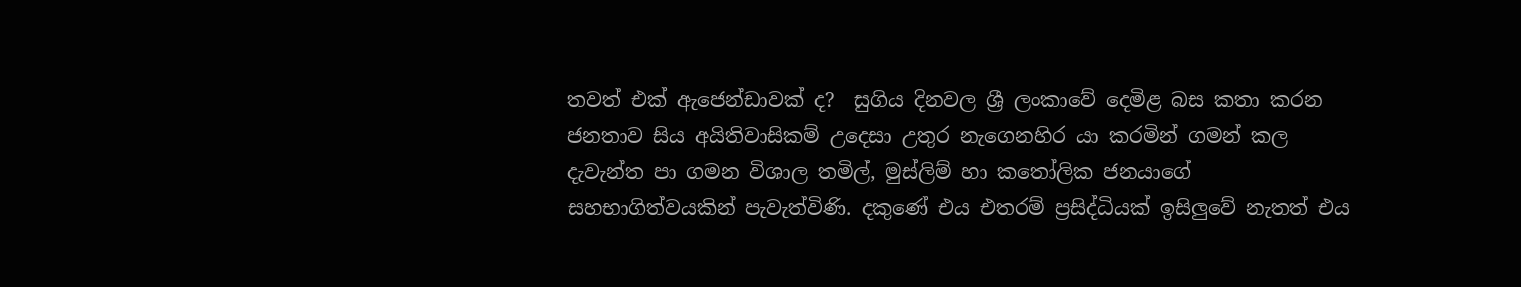තවත් එක් ඇජෙන්ඩාවක් ද?  සුගිය දිනවල ශ්‍රී ලංකාවේ දෙමිළ බස කතා කරන ජනතාව සිය අයිතිවාසිකම් උදෙසා උතුර නැගෙනහිර යා කරමින් ගමන් කල දැවැන්ත පා ගමන විශාල තමිල්, මුස්ලිම් හා කතෝලික ජනයාගේ සහභාගිත්වයකින් පැවැත්විණි. දකුණේ එය එතරම් ප්‍රසිද්ධියක් ඉසිලුවේ නැතත් එය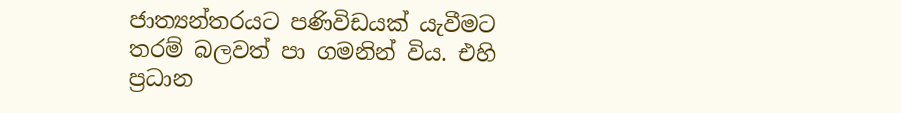ජාත්‍යන්තරයට පණිවිඩයක් යැවීමට තරම් බලවත් පා ගමනින් විය. එහි ප්‍රධාන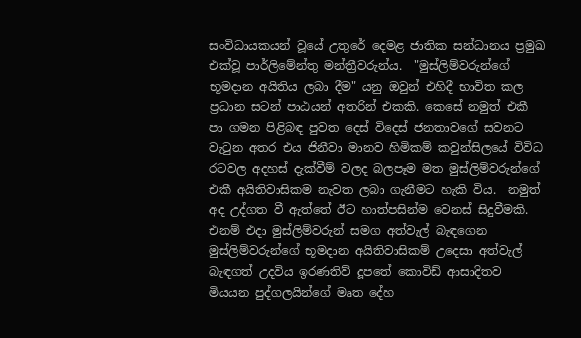සංවිධායකයන් වූයේ උතුරේ දෙමළ ජාතික සන්ධානය ප්‍රමුඛ එක්වූ පාර්ලිමේන්තු මන්ත්‍රීවරුන්ය.  "මුස්ලිම්වරුන්ගේ භූමදාන අයිතිය ලබා දීම" යනු ඔවුන් එහිදී භාවිත කල ප්‍රධාන සටන් පාඨයන් අතරින් එකකි. කෙසේ නමුත් එකී පා ගමන පිළිබඳ පුවත දෙස් විදෙස් ජනතාවගේ සවනට වැටුන අතර එය ජිනීවා මානව හිමිකම් කවුන්සිලයේ විවිධ රටවල අදහස් දැක්වීම් වලද බලපෑම මත මුස්ලිම්වරුන්ගේ එකී අයිතිවාසිකම නැවත ලබා ගැනීමට හැකි විය.  නමුත් අද උද්ගත වී ඇත්තේ ඊට හාත්පසින්ම වෙනස් සිදුවීමකි. එනම් එදා මුස්ලිම්වරුන් සමග අත්වැල් බැඳගෙන මුස්ලිම්වරුන්ගේ භූමදාන අයිතිවාසිකම් උදෙසා අත්වැල් බැඳගත් උදවිය ඉරණතිව් දූපතේ කොවිඩ් ආසාදිතව මියයන පුද්ගලයින්ගේ මෘත දේහ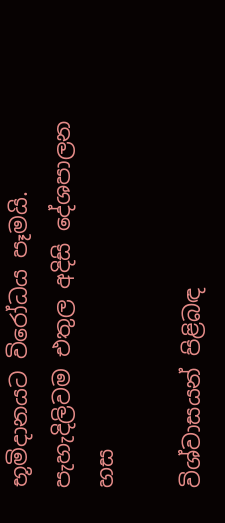භූමිදානයට විරෝධය පෑමයි. පැහැදිලිවම එතුල අදිසි දේශපාලන හස

විශ්වාසයන් පිළිබඳ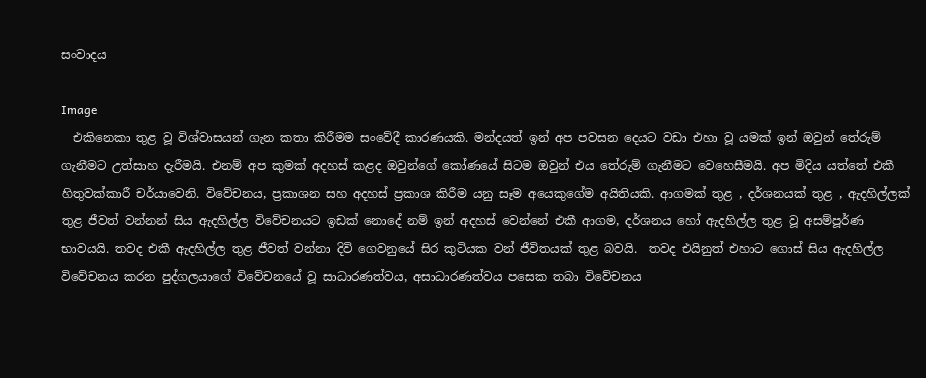සංවාදය

Image
  එකිනෙකා තුළ වූ විශ්වාසයන් ගැන කතා කිරීමම සංවේදී කාරණයකි. මන්දයත් ඉන් අප පවසන දෙයට වඩා එහා වූ යමක් ඉන් ඔවුන් තේරුම් ගැනීමට උත්සාහ දැරීමයි. එනම් අප කුමක් අදහස් කළද ඔවුන්ගේ කෝණයේ සිටම ඔවුන් එය තේරුම් ගැනීමට වෙහෙසීමයි. අප මිදිය යත්තේ එකී හිතුවක්කාරී චර්යාවෙනි. විවේචනය, ප්‍රකාශන සහ අදහස් ප්‍රකාශ කිරීම යනු සෑම අයෙකුගේම අයිතියකි. ආගමක් තුළ , දර්ශනයක් තුළ , ඇදහිල්ලක් තුළ ජීවත් වන්නන් සිය ඇදහිල්ල විවේචනයට ඉඩක් නොදේ නම් ඉන් අදහස් වෙන්නේ එකී ආගම, දර්ශනය හෝ ඇදහිල්ල තුළ වූ අසම්පූර්ණ භාවයයි. තවද එකී ඇදහිල්ල තුළ ජීවත් වන්නා දිවි ගෙවනුයේ සිර කුටියක වන් ජීවිතයක් තුළ බවයි.  තවද එයිනුත් එහාට ගොස් සිය ඇදහිල්ල විවේචනය කරන පුද්ගලයාගේ විවේචනයේ වූ සාධාරණත්වය, අසාධාරණත්වය පසෙක තබා විවේචනය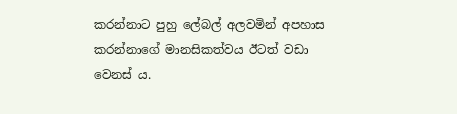කරන්නාට පුහු ලේබල් අලවමින් අපහාස කරන්නාගේ මානසිකත්වය ඊටත් වඩා වෙනස් ය.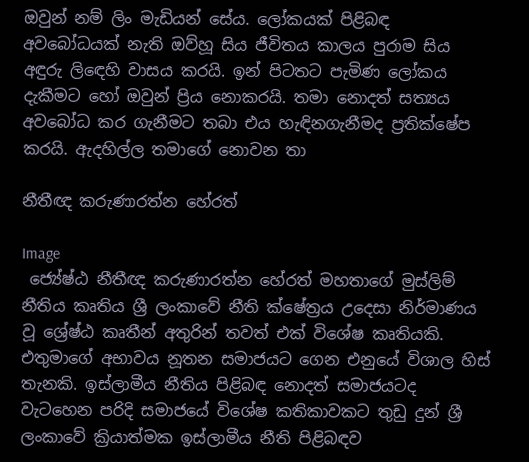ඔවුන් නම් ලිං මැඩියන් සේය. ලෝකයක් පිළිබඳ අවබෝධයක් නැති ඔව්හූ සිය ජීවිතය කාලය පුරාම සිය අඳුරු ලිඳෙහි වාසය කරයි. ඉන් පිටතට පැමිණ ලෝකය දැකීමට හෝ ඔවුන් ප්‍රිය නොකරයි. තමා නොදත් සත්‍යය අවබෝධ කර ගැනීමට තබා එය හැඳිනගැනීමද ප්‍රතික්ෂේප කරයි. ඇදහිල්ල තමාගේ නොවන තා

නීතීඥ කරුණාරත්න හේරත්

Image
 ජ්‍යේෂ්ඨ නීතීඥ කරුණාරත්න හේරත් මහතාගේ මුස්ලිම් නීතිය කෘතිය ශ්‍රී ලංකාවේ නීති ක්ෂේත්‍රය උදෙසා නිර්මාණය වූ ශ්‍රේෂ්ඨ කෘතීන් අතුරින් තවත් එක් විශේෂ කෘතියකි. එතුමාගේ අභාවය නූතන සමාජයට ගෙන එනුයේ විශාල හිස් තැනකි. ඉස්ලාමීය නීතිය පිළිබඳ නොදත් සමාජයටද වැටහෙන පරිදි සමාජයේ විශේෂ කතිකාවකට තුඩු දුන් ශ්‍රී ලංකාවේ ක්‍රියාත්මක ඉස්ලාමීය නීති පිළිබඳව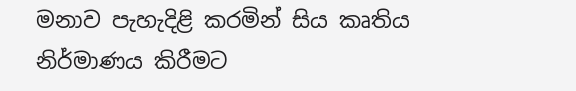මනාව පැහැදිළි කරමින් සිය කෘතිය නිර්මාණය කිරීමට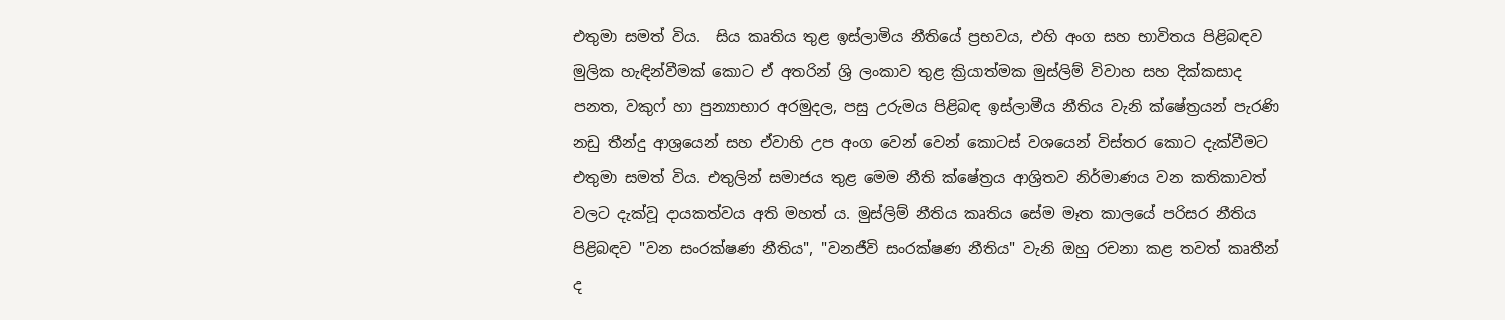එතුමා සමත් විය.  සිය කෘතිය තුළ ඉස්ලාමිය නීතියේ ප්‍රභවය, එහි අංග සහ භාවිතය පිළිබඳව මුලික හැඳින්වීමක් කොට ඒ අතරින් ශ්‍රි ලංකාව තුළ ක්‍රියාත්මක මුස්ලිම් විවාහ සහ දික්කසාද පනත, වකුෆ් හා පුන්‍යාභාර අරමුදල, පසු උරුමය පිළිබඳ ඉස්ලාමීය නීතිය වැනි ක්ෂේත්‍රයන් පැරණි නඩු තීන්දු ආශ්‍රයෙන් සහ ඒවාහි උප අංග වෙන් වෙන් කොටස් වශයෙන් විස්තර කොට දැක්වීමට එතුමා සමත් විය. එතුලින් සමාජය තුළ මෙම නීති ක්ෂේත්‍රය ආශ්‍රිතව නිර්මාණය වන කතිකාවත් වලට දැක්වූ දායකත්වය අති මහත් ය. මුස්ලිම් නීතිය කෘතිය සේම මෑත කාලයේ පරිසර නීතිය පිළිබඳව "වන සංරක්ෂණ නීතිය", "වනජීවි සංරක්ෂණ නීතිය" වැනි ඔහු රචනා කළ තවත් කෘතීන් ද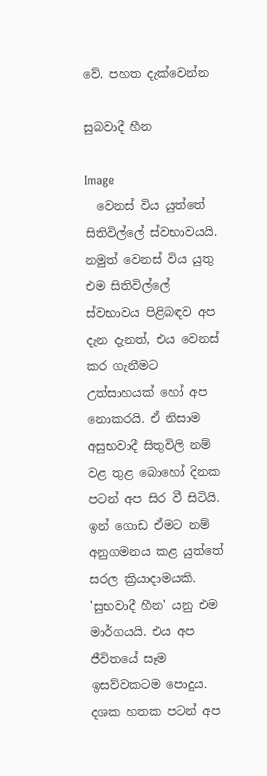වේ. පහත දැක්වෙන්න

සුබවාදී හීන

Image
  වෙනස් විය යුත්තේ සිතිවිල්ලේ ස්වභාවයයි. නමුත් වෙනස් විය යුතු එම සිතිවිල්ලේ ස්වභාවය පිළිබඳව අප දැන දැනත්, එය වෙනස් කර ගැනීමට උත්සාහයක් හෝ අප නොකරයි. ඒ නිසාම අසුභවාදී සිතුවිලි නම් වළ තුළ බොහෝ දිනක පටන් අප සිර වී සිටියි. ඉන් ගොඩ ඒමට නම් අනුගමනය කළ යුත්තේ සරල ක්‍රියාදාමයකි. 'සුභවාදී හීන' යනු එම මාර්ගයයි. එය අප ජීවිතයේ සෑම ඉසව්වකටම පොදුය. දශක හතක පටන් අප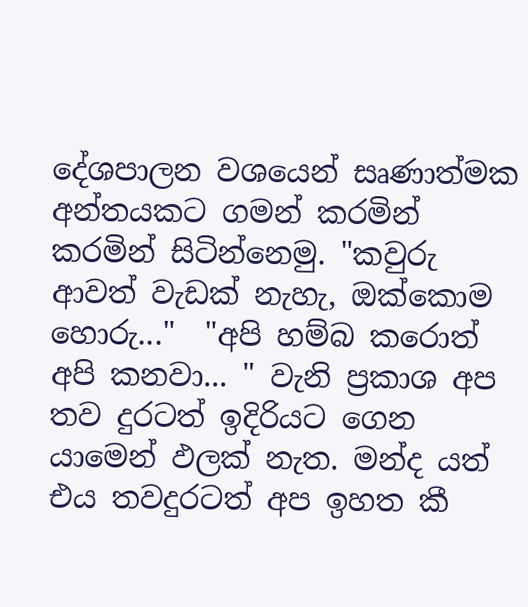දේශපාලන වශයෙන් සෘණාත්මක අන්තයකට ගමන් කරමින් කරමින් සිටින්නෙමු. "කවුරු ආවත් වැඩක් නැහැ, ඔක්කොම හොරු..."  "අපි හම්බ කරොත් අපි කනවා... " වැනි ප්‍රකාශ අප තව දුරටත් ඉදිරියට ගෙන යාමෙන් ඵලක් නැත. මන්ද යත් එය තවදුරටත් අප ඉහත කී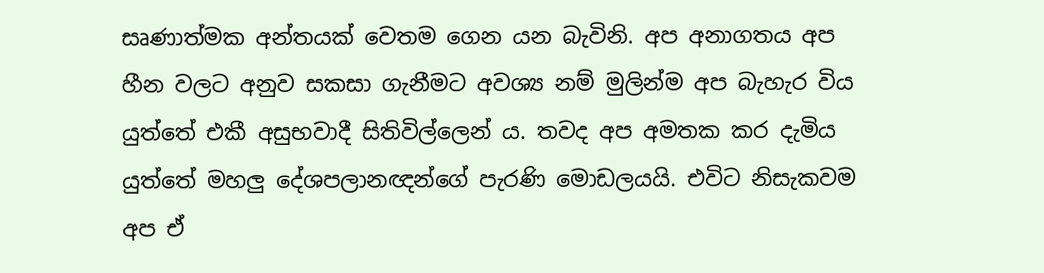සෘණාත්මක අන්තයක් වෙතම ගෙන යන බැවිනි. අප අනාගතය අප හීන වලට අනුව සකසා ගැනීමට අවශ්‍ය නම් මුලින්ම අප බැහැර විය යුත්තේ එකී අසුභවාදී සිතිවිල්ලෙන් ය. තවද අප අමතක කර දැමිය යුත්තේ මහලු දේශපලානඥන්ගේ පැරණි මොඩලයයි. එවිට නිසැකවම අප ඒ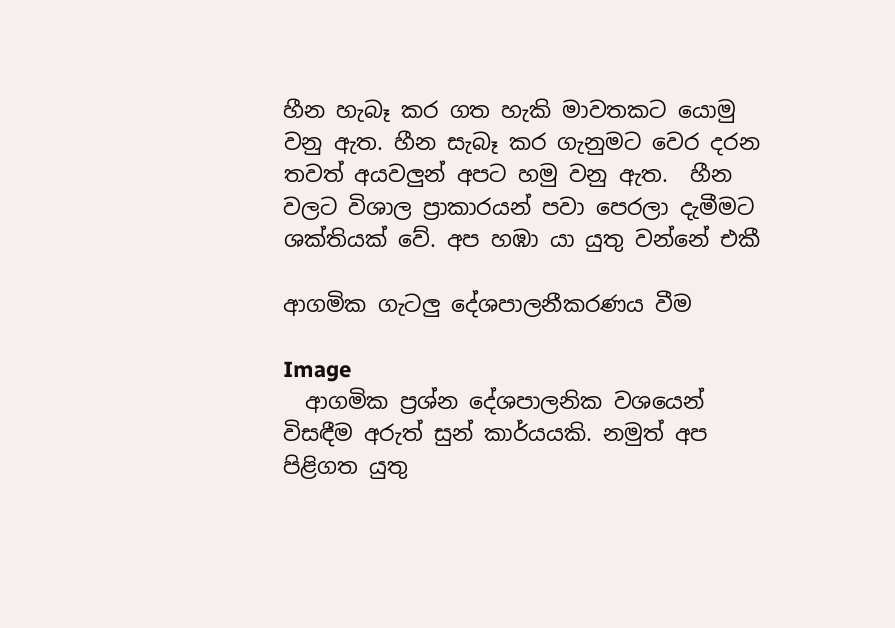හීන හැබෑ කර ගත හැකි මාවතකට යොමු වනු ඇත. හීන සැබෑ කර ගැනුමට වෙර දරන තවත් අයවලුන් අපට හමු වනු ඇත.  හීන වලට විශාල ප්‍රාකාරයන් පවා පෙරලා දැමීමට ශක්තියක් වේ. අප හඹා යා යුතු වන්නේ එකී

ආගමික ගැටලු දේශපාලනීකරණය වීම

Image
  ආගමික ප්‍රශ්න දේශපාලනික වශයෙන් විසඳීම අරුත් සුන් කාර්යයකි. නමුත් අප පිළිගත යුතු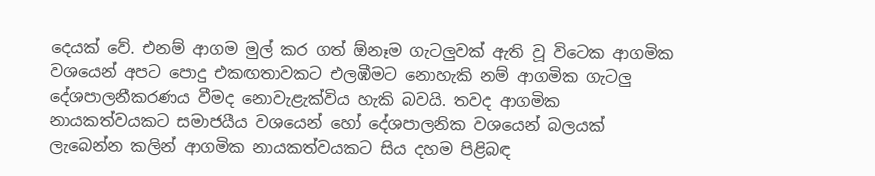දෙයක් වේ. එනම් ආගම මුල් කර ගත් ඕනෑම ගැටලුවක් ඇති වූ විටෙක ආගමික වශයෙන් අපට පොදු එකඟතාවකට එලඹීමට නොහැකි නම් ආගමික ගැටලු දේශපාලනීකරණය වීමද නොවැළැක්විය හැකි බවයි. තවද ආගමික නායකත්වයකට සමාජයීය වශයෙන් හෝ දේශපාලනික වශයෙන් බලයක් ලැබෙන්න කලින් ආගමික නායකත්වයකට සිය දහම පිළිබඳ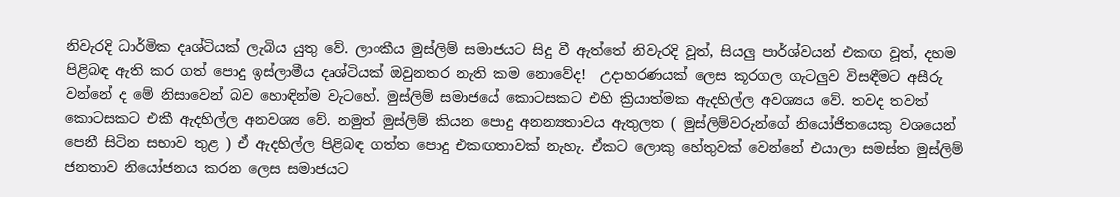නිවැරදි ධාර්මික දෘශ්ටියක් ලැබිය යුතු වේ. ලාංකීය මුස්ලිම් සමාජයට සිදු වී ඇත්තේ නිවැරදි වූත්, සියලු පාර්ශ්වයන් එකඟ වූත්, දහම පිළිබඳ ඇති කර ගත් පොදු ඉස්ලාමීය දෘශ්ටියක් ඔවුනතර නැති කම නොවේද!  උදාහරණයක් ලෙස කූරගල ගැටලුව විසඳීමට අසීරු වන්නේ ද මේ නිසාවෙන් බව හොඳින්ම වැටහේ. මුස්ලිම් සමාජයේ කොටසකට එහි ක්‍රියාත්මක ඇදහිල්ල අවශ්‍යය වේ. තවද තවත් කොටසකට එකී ඇදහිල්ල අනවශ්‍ය වේ. නමුත් මුස්ලිම් කියන පොදු අනන්‍යතාවය ඇතුලත ( මුස්ලිම්වරුන්ගේ නියෝජිතයෙකු වශයෙන් පෙනී සිටින සභාව තුළ ) ඒ ඇදහිල්ල පිළිබඳ ගත්ත පොදු එකඟතාවක් නැහැ. ඒකට ලොකු හේතුවක් වෙන්නේ එයාලා සමස්ත මුස්ලිම් ජනතාව නියෝජනය කරන ලෙස සමාජයට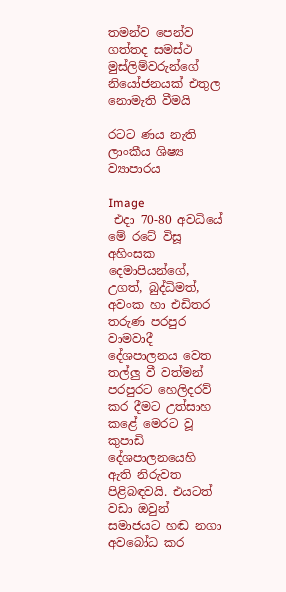තමන්ව පෙන්ව ගත්තද සමස්ථ මුස්ලිම්වරුන්ගේ නියෝජනයක් එතුල නොමැති වීමයි

රටට ණය නැති ලාංකීය ශිෂ්‍ය ව්‍යාපාරය

Image
 එදා 70-80 අවධියේ මේ රටේ විසූ අහිංසක දෙමාපියන්ගේ, උගත්, බුද්ධිමත්, අවංක හා එඩිතර තරුණ පරපුර වාමවාදී දේශපාලනය වෙත තල්ලු වී වත්මන් පරපුරට හෙලිදරව් කර දීමට උත්සාහ කළේ මෙරට වූ කුපාඩි දේශපාලනයෙහි ඇති නිරුවත පිළිබඳවයි. එයටත් වඩා ඔවුන් සමාජයට හඬ නගා අවබෝධ කර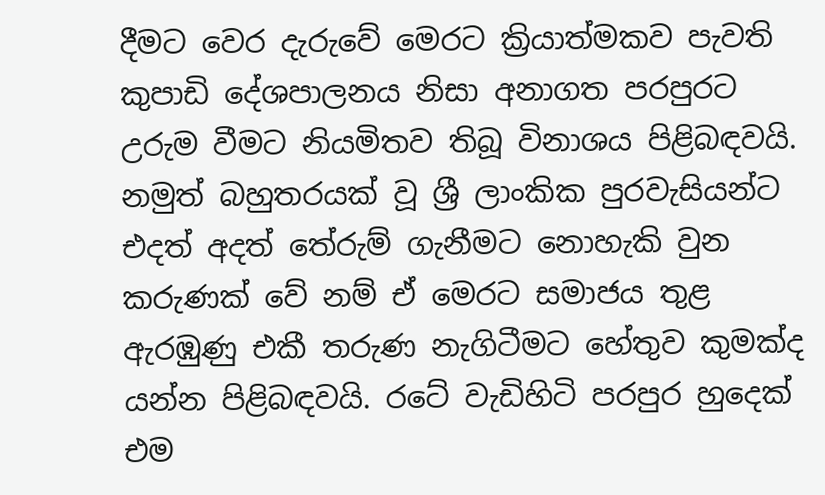දීමට වෙර දැරුවේ මෙරට ක්‍රියාත්මකව පැවති කුපාඩි දේශපාලනය නිසා අනාගත පරපුරට උරුම වීමට නියමිතව තිබූ විනාශය පිළිබඳවයි.  නමුත් බහුතරයක් වූ ශ්‍රී ලාංකික පුරවැසියන්ට එදත් අදත් තේරුම් ගැනීමට නොහැකි වුන කරුණක් වේ නම් ඒ මෙරට සමාජය තුළ ඇරඹුණු එකී තරුණ නැගිටීමට හේතුව කුමක්ද යන්න පිළිබඳවයි. රටේ වැඩිහිටි පරපුර හුදෙක් එම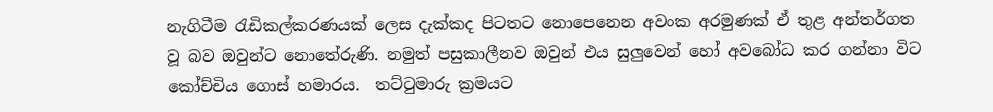නැගිටීම රැඩිකල්කරණයක් ලෙස දැක්කද පිටතට නොපෙනෙන අවංක අරමුණක් ඒ තුළ අන්තර්ගත වූ බව ඔවුන්ට නොතේරුණි. නමුත් පසුකාලීනව ඔවුන් එය සුලුවෙන් හෝ අවබෝධ කර ගන්නා විට කෝච්චිය ගොස් හමාරය.  තට්ටුමාරු ක්‍රමයට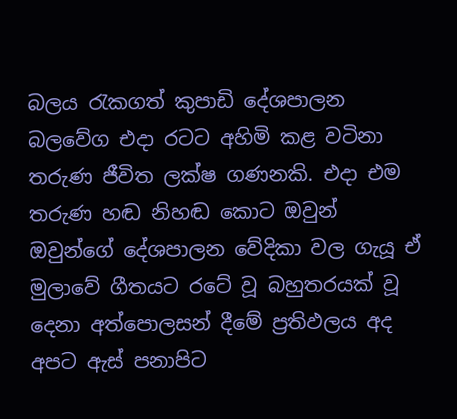බලය රැකගත් කුපාඩි දේශපාලන බලවේග එදා රටට අහිමි කළ වටිනා තරුණ ජීවිත ලක්ෂ ගණනකි. එදා එම තරුණ හඬ නිහඬ කොට ඔවුන් ඔවුන්ගේ දේශපාලන වේදිකා වල ගැයූ ඒ මුලාවේ ගීතයට රටේ වූ බහුතරයක් වූ දෙනා අත්පොලසන් දීමේ ප්‍රතිඵලය අද අපට ඇස් පනාපිට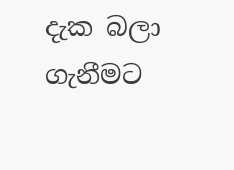දැක බලා ගැනීමට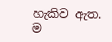හැකිව ඇත. ම